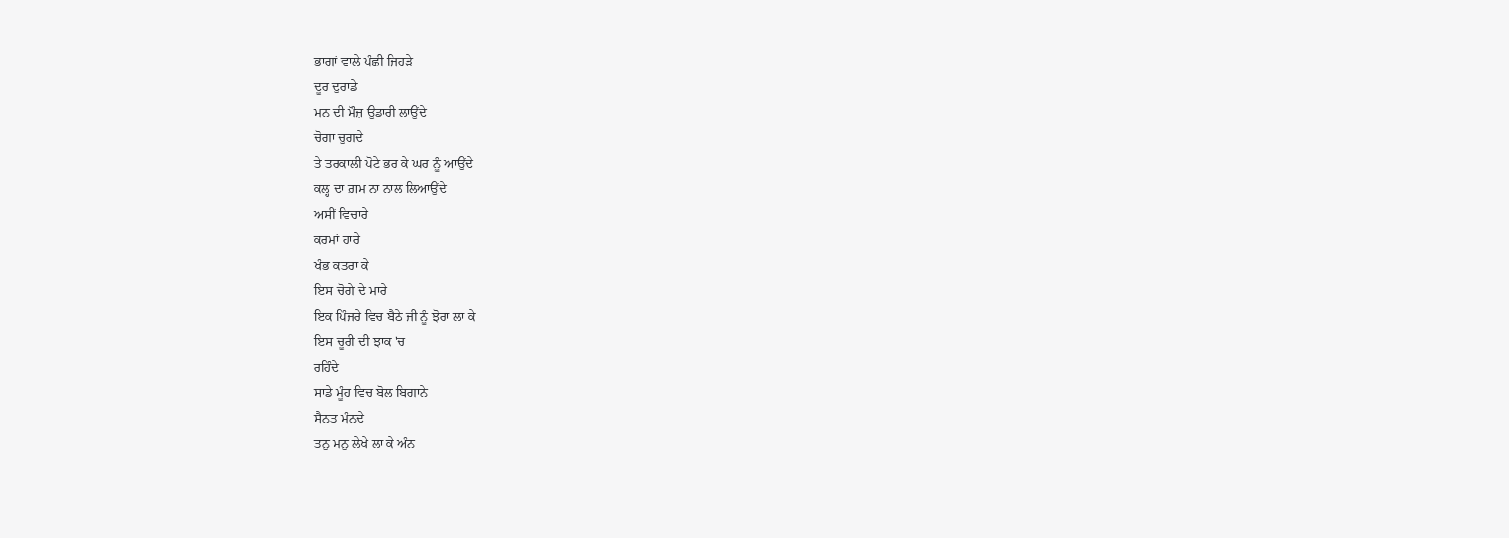ਭਾਗਾਂ ਵਾਲੇ ਪੰਛੀ ਜਿਹੜੇ
ਦੂਰ ਦੁਰਾਡੇ
ਮਨ ਦੀ ਮੌਜ਼ ਉਡਾਰੀ ਲਾਉਂਦੇ
ਚੋਗਾ ਚੁਗਦੇ
ਤੇ ਤਰਕਾਲੀ ਪੋਟੇ ਭਰ ਕੇ ਘਰ ਨੂੰ ਆਉਂਦੇ
ਕਲ੍ਹ ਦਾ ਗ਼ਮ ਨਾ ਨਾਲ ਲਿਆਉਂਦੇ
ਅਸੀਂ ਵਿਚਾਰੇ
ਕਰਮਾਂ ਹਾਰੇ
ਖੰਭ ਕਤਰਾ ਕੇ
ਇਸ ਚੋਗੇ ਦੇ ਮਾਰੇ
ਇਕ ਪਿੰਜਰੇ ਵਿਚ ਬੈਠੇ ਜੀ ਨੂੰ ਝੋਰਾ ਲਾ ਕੇ
ਇਸ ਚੂਰੀ ਦੀ ਝਾਕ 'ਚ
ਰਹਿੰਦੇ
ਸਾਡੇ ਮੂੰਹ ਵਿਚ ਬੋਲ ਬਿਗਾਨੇ
ਸੈਨਤ ਮੰਨਦੇ
ਤਨੁ ਮਨੁ ਲੇਖੇ ਲਾ ਕੇ ਅੰਨ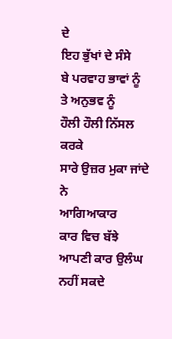ਦੇ
ਇਹ ਭੁੱਖਾਂ ਦੇ ਸੰਸੇ
ਬੇ ਪਰਵਾਹ ਭਾਵਾਂ ਨੂੰ
ਤੇ ਅਨੁਭਵ ਨੂੰ
ਹੌਲੀ ਹੌਲੀ ਨਿੱਸਲ ਕਰਕੇ
ਸਾਰੇ ਉਜ਼ਰ ਮੁਕਾ ਜਾਂਦੇ ਨੇ
ਆਗਿਆਕਾਰ
ਕਾਰ ਵਿਚ ਬੱਝੇ
ਆਪਣੀ ਕਾਰ ਉਲੰਘ ਨਹੀਂ ਸਕਦੇ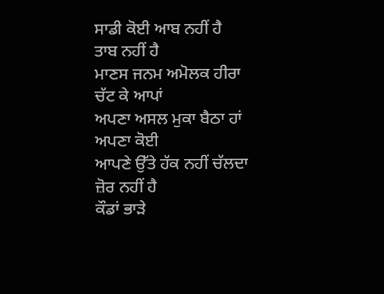ਸਾਡੀ ਕੋਈ ਆਬ ਨਹੀਂ ਹੈ
ਤਾਬ ਨਹੀਂ ਹੈ
ਮਾਣਸ ਜਨਮ ਅਮੋਲਕ ਹੀਰਾ
ਚੱਟ ਕੇ ਆਪਾਂ
ਅਪਣਾ ਅਸਲ ਮੁਕਾ ਬੈਠਾ ਹਾਂ
ਅਪਣਾ ਕੋਈ
ਆਪਣੇ ਉੱਤੇ ਹੱਕ ਨਹੀਂ ਚੱਲਦਾ
ਜ਼ੋਰ ਨਹੀਂ ਹੈ
ਕੌਡਾਂ ਭਾੜੇ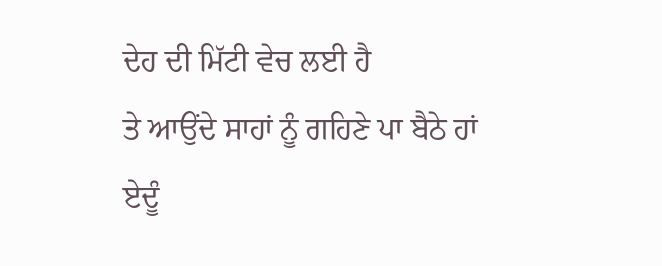ਦੇਹ ਦੀ ਮਿੱਟੀ ਵੇਚ ਲਈ ਹੈ
ਤੇ ਆਉਂਦੇ ਸਾਹਾਂ ਨੂੰ ਗਹਿਣੇ ਪਾ ਬੈਠੇ ਹਾਂ
ਏਦੂੰ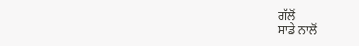ਗੱਲੋਂ
ਸਾਡੇ ਨਾਲੋਂ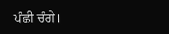ਪੰਛੀ ਚੰਗੇ।